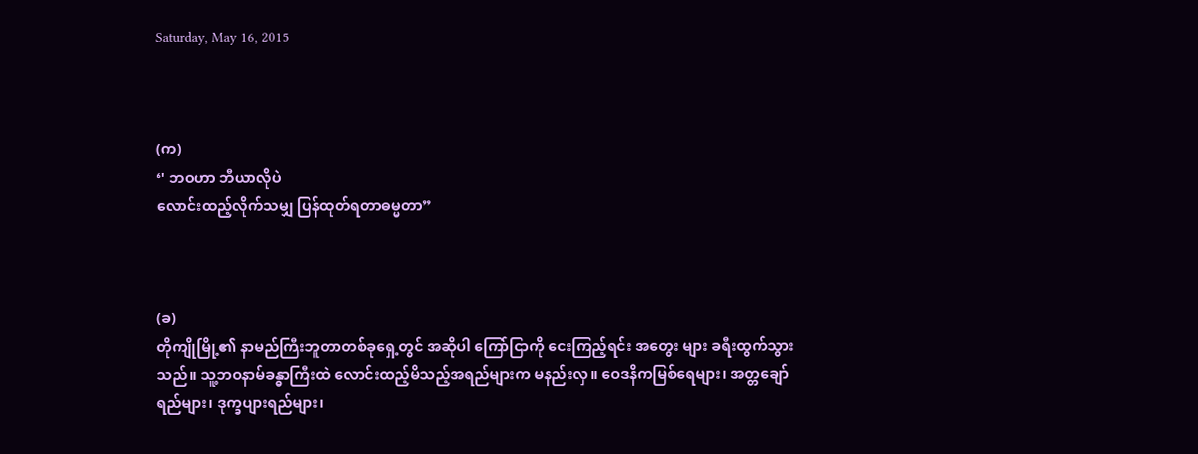Saturday, May 16, 2015



(က)
‘' ဘဝဟာ ဘီယာလိုပဲ
လောင်းထည့်လိုက်သမျှ ပြန်ထုတ်ရတာဓမ္မတာ”



(ခ)
တိုကျိုမြို့၏ နာမည်ကြီးဘူတာတစ်ခုရှေ့တွင် အဆိုပါ ကြော်ငြာကို ငေးကြည့်ရင်း အတွေး များ ခရီးထွက်သွားသည်။ သူ့ဘဝနာမ်ခန္ဓာကြီးထဲ လောင်းထည့်မိသည့်အရည်များက မနည်းလှ။ ဝေဒနိကမြစ်ရေများ၊ အတ္တချော်ရည်များ၊ ဒုက္ခပျားရည်များ၊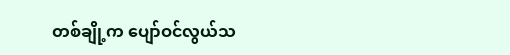တစ်ချို့က ပျော်ဝင်လွယ်သ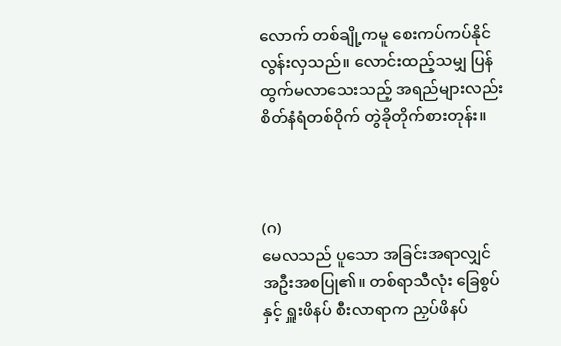လောက် တစ်ချို့ကမူ စေးကပ်ကပ်နိုင်လွန်းလှသည်။ လောင်းထည့်သမျှ ပြန်ထွက်မလာသေးသည့် အရည်များလည်း စိတ်နံရံတစ်ဝိုက် တွဲခိုတိုက်စားတုန်း။



(ဂ)
မေလသည် ပူသော အခြင်းအရာလျှင် အဦးအစပြု၏။ တစ်ရာသီလုံး ခြေစွပ်နှင့် ရှူးဖိနပ် စီးလာရာက ညှပ်ဖိနပ်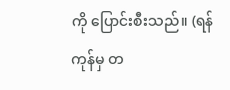ကို ပြောင်းစီးသည်။ (ရန်ကုန်မှ တ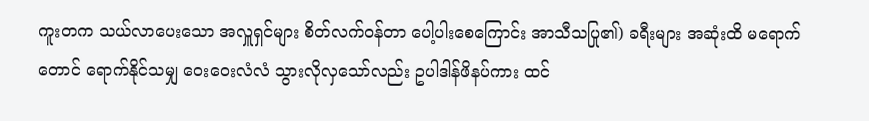ကူးတက သယ်လာပေးသော အလှူရှင်များ စိတ်လက်ဝန်တာ ပေါ့ပါးစေကြောင်း အာသီသပြု၏) ခရီးများ အဆုံးထိ မရောက်တောင် ရောက်နိုင်သမျှ ဝေးဝေးလံလံ သွားလိုလှသော်လည်း ဥပါဒါန်ဖိနပ်ကား ထင်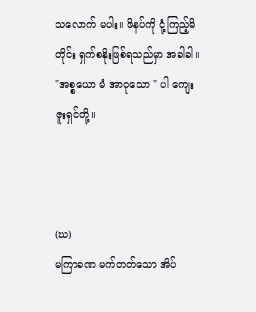သလောက် မပါး။ ဖိနပ်ကို ငုံ့ကြည့်မိတိုင်း ရှက်စနိုးဖြစ်ရသည်မှာ အခါခါ။ "အစ္စယော မံ အာဝုသော " ပါ ကျေးဇူးရှင်တို့။



(ဃ)
မကြာခဏ မက်တတ်သော အိပ်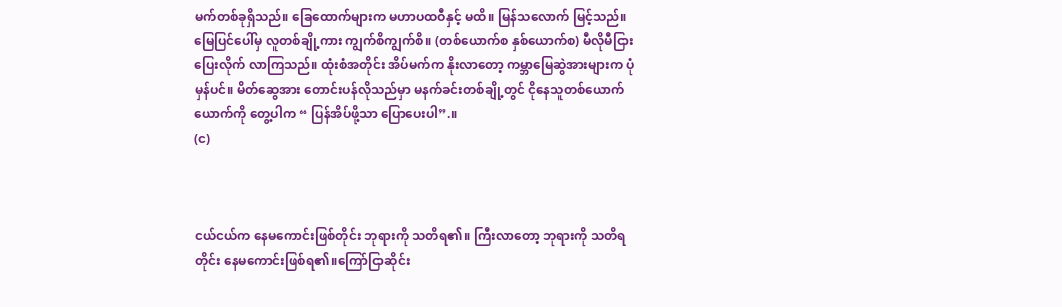မက်တစ်ခုရှိသည်။ ခြေထောက်များက မဟာပထဝီနှင့် မထိ။ မြန်သလောက် မြင့်သည်။ မြေပြင်ပေါ်မှ လူတစ်ချို့ကား ကျွက်စိကျွက်စိ။ (တစ်ယောက်စ နှစ်ယောက်စ) မီလိုမီငြား ပြေးလိုက် လာကြသည်။ ထုံးစံအတိုင်း အိပ်မက်က နိုးလာတော့ ကမ္ဘာမြေဆွဲအားများက ပုံမှန်ပင်။ မိတ်ဆွေအား တောင်းပန်လိုသည်မှာ မနက်ခင်းတစ်ချို့တွင် ငိုနေသူတစ်ယောက်ယောက်ကို တွေ့ပါက “ ပြန်အိပ်ဖို့သာ ပြောပေးပါ”.။
(င)



ငယ်ငယ်က နေမကောင်းဖြစ်တိုင်း ဘုရားကို သတိရ၏။ ကြီးလာတော့ ဘုရားကို သတိရ တိုင်း နေမကောင်းဖြစ်ရ၏။ကြော်ငြာဆိုင်း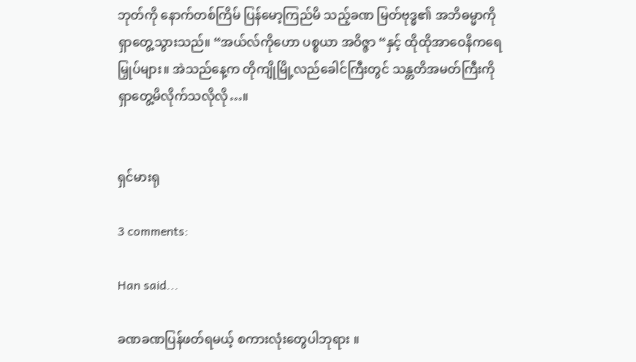ဘုတ်ကို နောက်တစ်ကြိမ် ပြန်မော့ကြည်မိ သည့်ခဏ မြတ်ဗုဒ္ဓ၏ အဘိဓမ္မာကို ရှာတွေ့သွားသည်။ “အယ်လ်ကိုဟော ပစ္စယာ အဝိဇ္ဇာ “နှင့် ထိုထိုအာဝေနိကရေမြှုပ်များ။ အဲသည်နေ့က တိုကျိုမြို့လည်ခေါင်ကြီးတွင် သန္တတိအမတ်ကြီးကို ရှာတွေ့မိလိုက်သလိုလို…။


ရှင်မားရု

3 comments:

Han said...

ခဏခဏပြန်ဖတ်ရမယ့် စကားလုံးတွေပါဘုရား ။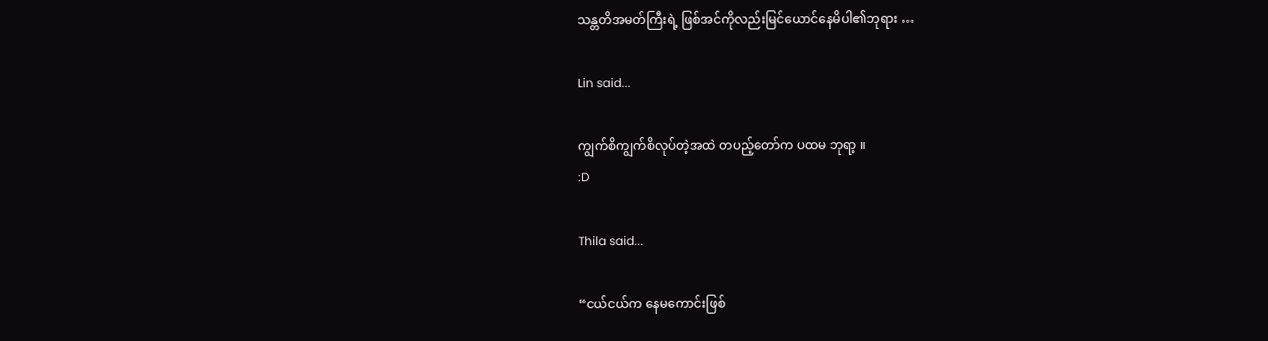သန္တတိအမတ်ကြီးရဲ့ ဖြစ်အင်ကိုလည်းမြင်ယောင်နေမိပါ၏ဘုရား …

Lin said...

ကျွက်စိကျွက်စိလုပ်တဲ့အထဲ တပည့်တော်က ပထမ ဘုရာ့ ။
:D

Thila said...

“ငယ်ငယ်က နေမကောင်းဖြစ်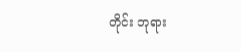တိုင်း ဘုရား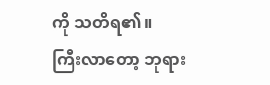ကို သတိရ၏။
ကြီးလာတော့ ဘုရား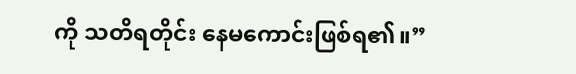ကို သတိရတိုင်း နေမကောင်းဖြစ်ရ၏။”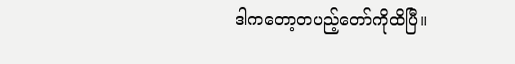ဒါကတော့တပည့်တော်ကိုထိပြီ။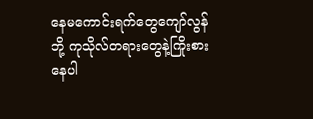နေမကောင်းရက်တွေကျော်လွန်ဘို့ ကုသိုလ်တရားတွေနဲ့ကြိုးစားနေပါ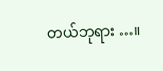တယ်ဘုရား …။